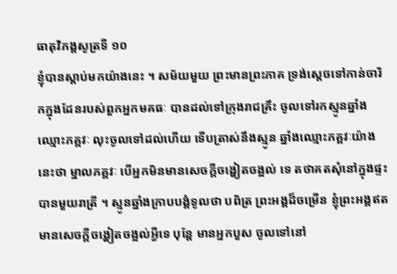ធាតុវិភង្គសូត្រទី ១០
ខ្ញុំបានស្តាប់មកយ៉ាងនេះ ។ សម័យមួយ ព្រះមានព្រះភាគ ទ្រង់ស្តេចទៅកាន់ចារិកក្នុងដែនរបស់ពួកអ្នកមគធៈ បានដល់ទៅក្រុងរាជគ្រឹះ ចូលទៅរកស្មូនឆ្នាំងឈ្មោះភគ្គវៈ លុះចូលទៅដល់ហើយ ទើបត្រាស់នឹងស្មូន ឆ្នាំងឈ្មោះភគ្គវៈយ៉ាងនេះថា ម្នាលភគ្គវៈ បើអ្នកមិនមានសេចក្តីចង្ហៀតចង្អល់ ទេ តថាគតសុំនៅក្នុងផ្ទះបានមួយរាត្រី ។ ស្មូនឆ្នាំងក្រាបបង្គំទូលថា បពិត្រ ព្រះអង្គដ៏ចម្រើន ខ្ញុំព្រះអង្គឥតមានសេចក្តីចង្ហៀតចង្អល់អ្វីទេ បុន្តែ មានអ្នកបួស ចូលទៅនៅ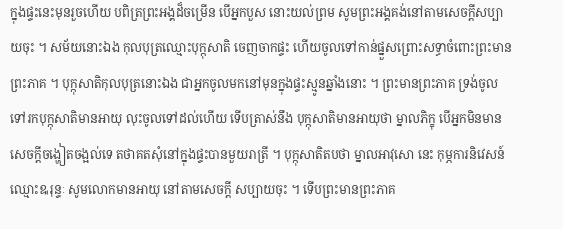ក្នុងផ្ទះនេះមុនរួចហើយ បពិត្រព្រះអង្គដ៏ចម្រើន បើអ្នកបួស នោះយល់ព្រម សូមព្រះអង្គគង់នៅតាមសេចក្តីសប្បាយចុះ ។ សម័យនោះឯង កុលបុត្រឈ្មោះបុក្កុសាតិ ចេញចាកផ្ទះ ហើយចូលទៅកាន់ផ្នួសព្រោះសទ្ធាចំពោះព្រះមានព្រះភាគ ។ បុក្កុសាតិកុលបុត្រនោះឯង ជាអ្នកចូលមកនៅមុនក្នុងផ្ទះស្មូនឆ្នាំងនោះ ។ ព្រះមានព្រះភាគ ទ្រង់ចូលទៅរកបុក្កុសាតិមានអាយុ លុះចូលទៅដល់ហើយ ទើបត្រាស់នឹង បុក្កុសាតិមានអាយុថា ម្នាលភិក្ខុ បើអ្នកមិនមានសេចក្តីចង្ហៀតចង្អល់ទេ តថាគតសុំនៅក្នុងផ្ទះបានមួយរាត្រី ។ បុក្កុសាតិតបថា ម្នាលអាវុសោ នេះ កុម្ភការនិវេសន៍ ឈ្មោះឩរុន្ទៈ សូមលោកមានអាយុ នៅតាមសេចក្តី សប្បាយចុះ ។ ទើបព្រះមានព្រះភាគ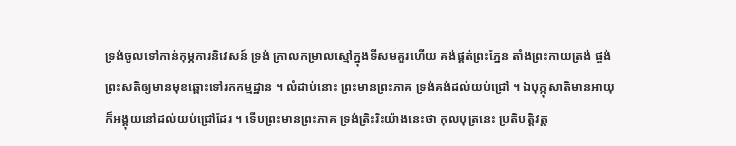ទ្រង់ចូលទៅកាន់កុម្ភការនិវេសន៍ ទ្រង់ ក្រាលកម្រាលស្មៅក្នុងទីសមគួរហើយ គង់ផ្គត់ព្រះភ្នែន តាំងព្រះកាយត្រង់ ផ្ចង់ព្រះសតិឲ្យមានមុខឆ្ពោះទៅរកកម្មដ្ឋាន ។ លំដាប់នោះ ព្រះមានព្រះភាគ ទ្រង់គង់ដល់យប់ជ្រៅ ។ ឯបុក្កុសាតិមានអាយុ ក៏អង្គុយនៅដល់យប់ជ្រៅដែរ ។ ទើបព្រះមានព្រះភាគ ទ្រង់ត្រិះរិះយ៉ាងនេះថា កុលបុត្រនេះ ប្រតិបត្តិវត្ត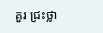គួរ ជ្រះថ្លា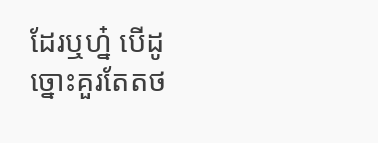ដែរឬហ្ន៎ បើដូច្នោះគួរតែតថ